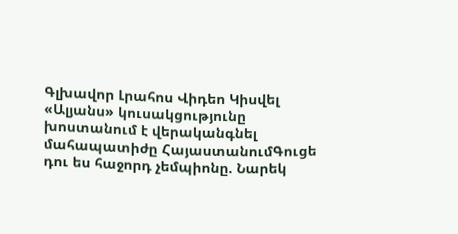Գլխավոր Լրահոս Վիդեո Կիսվել
«Ալյանս» կուսակցությունը խոստանում է վերականգնել մահապատիժը ՀայաստանումԳուցե դու ես հաջորդ չեմպիոնը. Նարեկ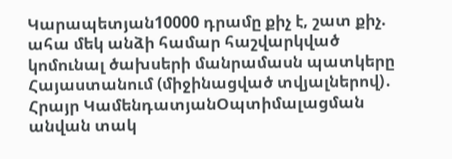Կարապետյան10000 դրամը քիչ է, շատ քիչ. ահա մեկ անձի համար հաշվարկված կոմունալ ծախսերի մանրամասն պատկերը Հայաստանում (միջինացված տվյալներով)․ Հրայր ԿամենդատյանՕպտիմալացման անվան տակ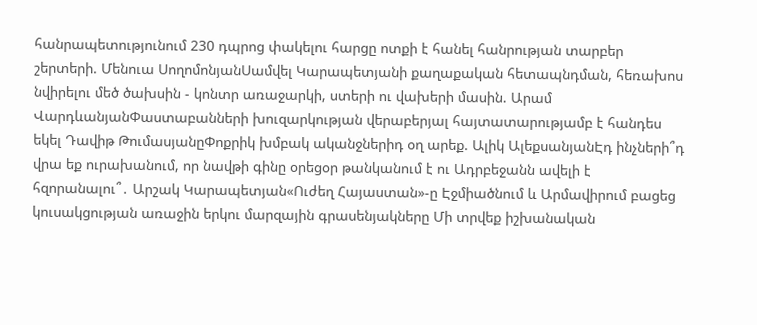հանրապետությունում 230 դպրոց փակելու հարցը ոտքի է հանել հանրության տարբեր շերտերի. Մենուա ՍողոմոնյանՍամվել Կարապետյանի քաղաքական հետապնդման, հեռախոս նվիրելու մեծ ծախսին - կոնտր առաջարկի, ստերի ու վախերի մասին. Արամ ՎարդևանյանՓաստաբանների խուզարկության վերաբերյալ հայտատարությամբ է հանդես եկել Դավիթ ԹումասյանըՓոքրիկ խմբակ ականջներիդ օղ արեք. Ալիկ ԱլեքսանյանԷդ ինչների՞դ վրա եք ուրախանում, որ նավթի գինը օրեցօր թանկանում է ու Ադրբեջանն ավելի է հզորանալու՞․ Արշակ Կարապետյան«Ուժեղ Հայաստան»-ը Էջմիածնում և Արմավիրում բացեց կուսակցության առաջին երկու մարզային գրասենյակները Մի տրվեք իշխանական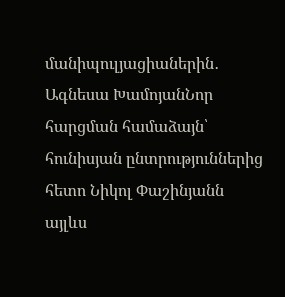մանիպուլյացիաներին․ Ագնեսա ԽամոյանՆոր հարցման համաձայն՝ հունիսյան ընտրություններից հետո Նիկոլ Փաշինյանն այլևս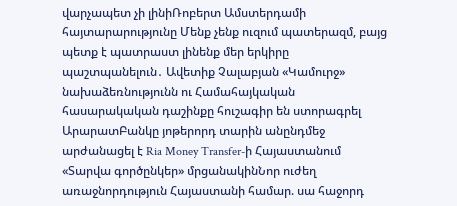վարչապետ չի լինիՌոբերտ Ամստերդամի հայտարարությունը Մենք չենք ուզում պատերազմ, բայց պետք է պատրաստ լինենք մեր երկիրը պաշտպանելուն․ Ավետիք Չալաբյան «Կամուրջ» նախաձեռնությունն ու Համահայկական հասարակական դաշինքը հուշագիր են ստորագրել ԱրարատԲանկը յոթերորդ տարին անընդմեջ արժանացել է Ria Money Transfer-ի Հայաստանում «Տարվա գործընկեր» մրցանակինՆոր ուժեղ առաջնորդություն Հայաստանի համար. սա հաջորդ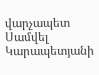վարչապետ Սամվել Կարապետյանի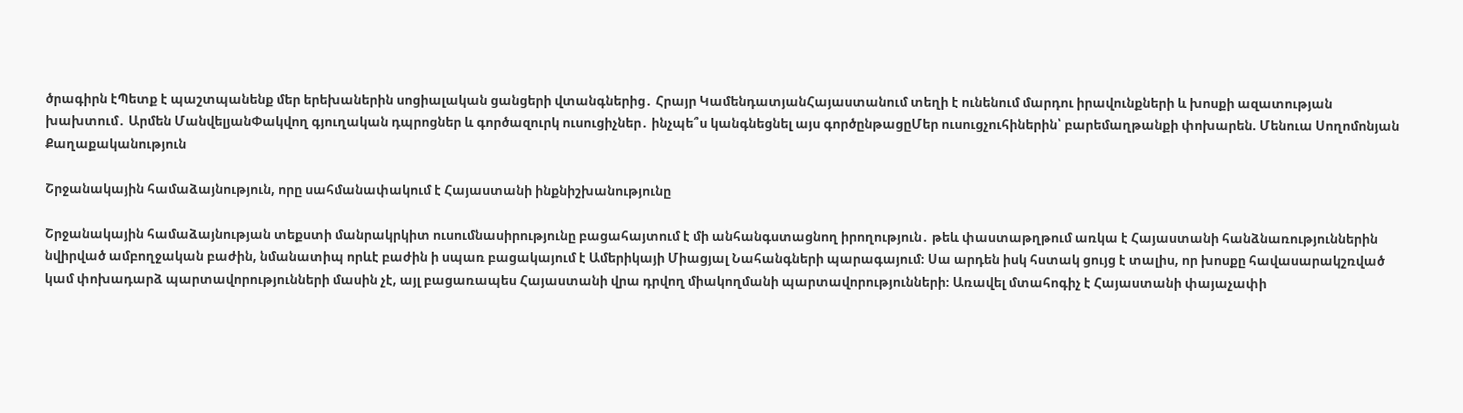ծրագիրն էՊետք է պաշտպանենք մեր երեխաներին սոցիալական ցանցերի վտանգներից․ Հրայր ԿամենդատյանՀայաստանում տեղի է ունենում մարդու իրավունքների և խոսքի ազատության խախտում․ Արմեն ՄանվելյանՓակվող գյուղական դպրոցներ և գործազուրկ ուսուցիչներ․ ինչպե՞ս կանգնեցնել այս գործընթացըՄեր ուսուցչուհիներին՝ բարեմաղթանքի փոխարեն. Մենուա Սողոմոնյան
Քաղաքականություն

Շրջանակային համաձայնություն, որը սահմանափակում է Հայաստանի ինքնիշխանությունը

Շրջանակային համաձայնության տեքստի մանրակրկիտ ուսումնասիրությունը բացահայտում է մի անհանգստացնող իրողություն․ թեև փաստաթղթում առկա է Հայաստանի հանձնառություններին նվիրված ամբողջական բաժին, նմանատիպ որևէ բաժին ի սպառ բացակայում է Ամերիկայի Միացյալ Նահանգների պարագայում։ Սա արդեն իսկ հստակ ցույց է տալիս, որ խոսքը հավասարակշռված կամ փոխադարձ պարտավորությունների մասին չէ, այլ բացառապես Հայաստանի վրա դրվող միակողմանի պարտավորությունների։ Առավել մտահոգիչ է Հայաստանի փայաչափի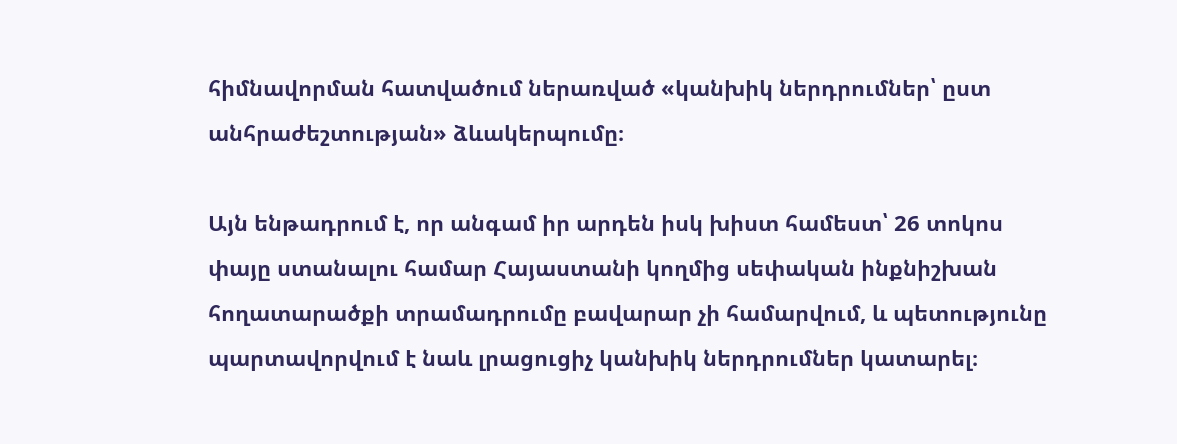հիմնավորման հատվածում ներառված «կանխիկ ներդրումներ՝ ըստ անհրաժեշտության» ձևակերպումը։

Այն ենթադրում է, որ անգամ իր արդեն իսկ խիստ համեստ՝ 26 տոկոս փայը ստանալու համար Հայաստանի կողմից սեփական ինքնիշխան հողատարածքի տրամադրումը բավարար չի համարվում, և պետությունը պարտավորվում է նաև լրացուցիչ կանխիկ ներդրումներ կատարել։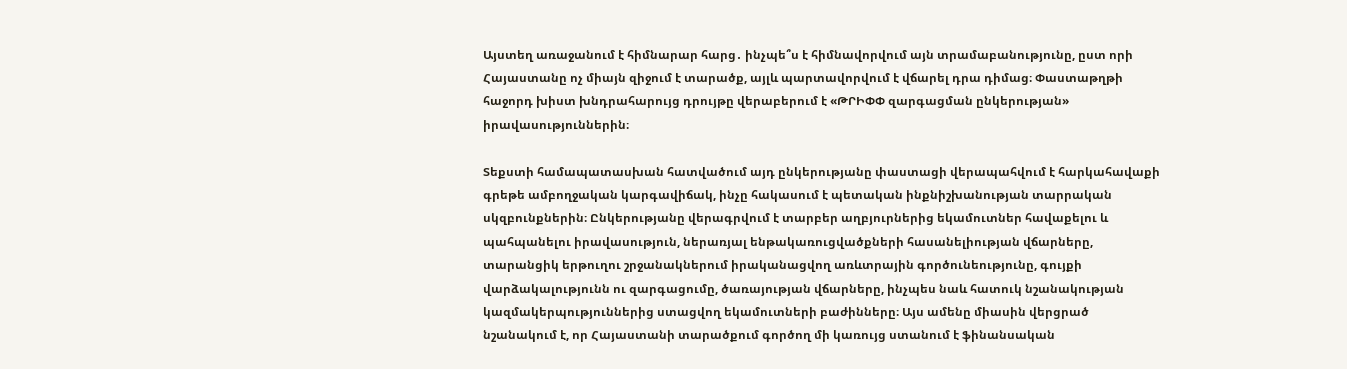Այստեղ առաջանում է հիմնարար հարց․ ինչպե՞ս է հիմնավորվում այն տրամաբանությունը, ըստ որի Հայաստանը ոչ միայն զիջում է տարածք, այլև պարտավորվում է վճարել դրա դիմաց։ Փաստաթղթի հաջորդ խիստ խնդրահարույց դրույթը վերաբերում է «ԹՐԻՓՓ զարգացման ընկերության» իրավասություններին։

Տեքստի համապատասխան հատվածում այդ ընկերությանը փաստացի վերապահվում է հարկահավաքի գրեթե ամբողջական կարգավիճակ, ինչը հակասում է պետական ինքնիշխանության տարրական սկզբունքներին։ Ընկերությանը վերագրվում է տարբեր աղբյուրներից եկամուտներ հավաքելու և պահպանելու իրավասություն, ներառյալ ենթակառուցվածքների հասանելիության վճարները, տարանցիկ երթուղու շրջանակներում իրականացվող առևտրային գործունեությունը, գույքի վարձակալությունն ու զարգացումը, ծառայության վճարները, ինչպես նաև հատուկ նշանակության կազմակերպություններից ստացվող եկամուտների բաժինները։ Այս ամենը միասին վերցրած նշանակում է, որ Հայաստանի տարածքում գործող մի կառույց ստանում է ֆինանսական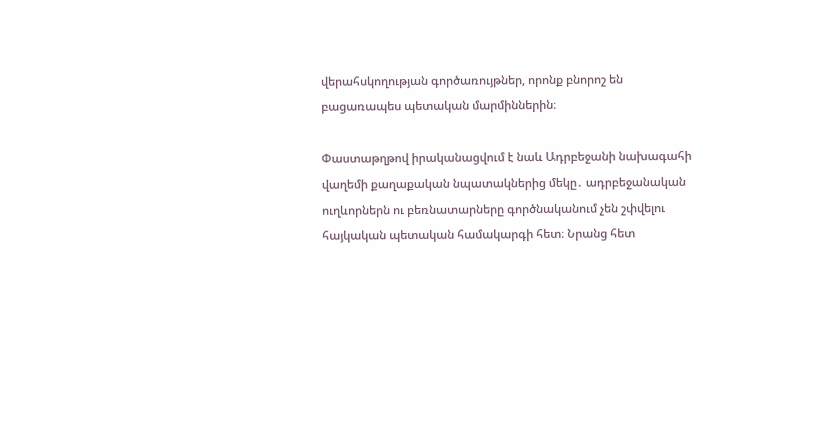վերահսկողության գործառույթներ, որոնք բնորոշ են բացառապես պետական մարմիններին։

Փաստաթղթով իրականացվում է նաև Ադրբեջանի նախագահի վաղեմի քաղաքական նպատակներից մեկը․ ադրբեջանական ուղևորներն ու բեռնատարները գործնականում չեն շփվելու հայկական պետական համակարգի հետ։ Նրանց հետ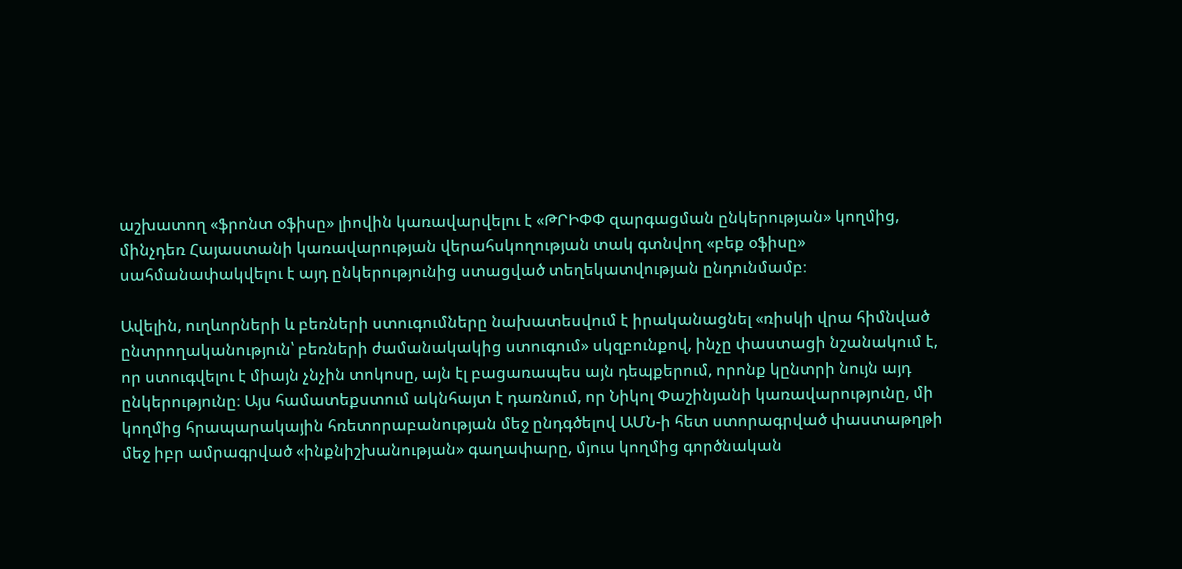աշխատող «ֆրոնտ օֆիսը» լիովին կառավարվելու է «ԹՐԻՓՓ զարգացման ընկերության» կողմից, մինչդեռ Հայաստանի կառավարության վերահսկողության տակ գտնվող «բեք օֆիսը» սահմանափակվելու է այդ ընկերությունից ստացված տեղեկատվության ընդունմամբ։

Ավելին, ուղևորների և բեռների ստուգումները նախատեսվում է իրականացնել «ռիսկի վրա հիմնված ընտրողականություն՝ բեռների ժամանակակից ստուգում» սկզբունքով, ինչը փաստացի նշանակում է, որ ստուգվելու է միայն չնչին տոկոսը, այն էլ բացառապես այն դեպքերում, որոնք կընտրի նույն այդ ընկերությունը։ Այս համատեքստում ակնհայտ է դառնում, որ Նիկոլ Փաշինյանի կառավարությունը, մի կողմից հրապարակային հռետորաբանության մեջ ընդգծելով ԱՄՆ-ի հետ ստորագրված փաստաթղթի մեջ իբր ամրագրված «ինքնիշխանության» գաղափարը, մյուս կողմից գործնական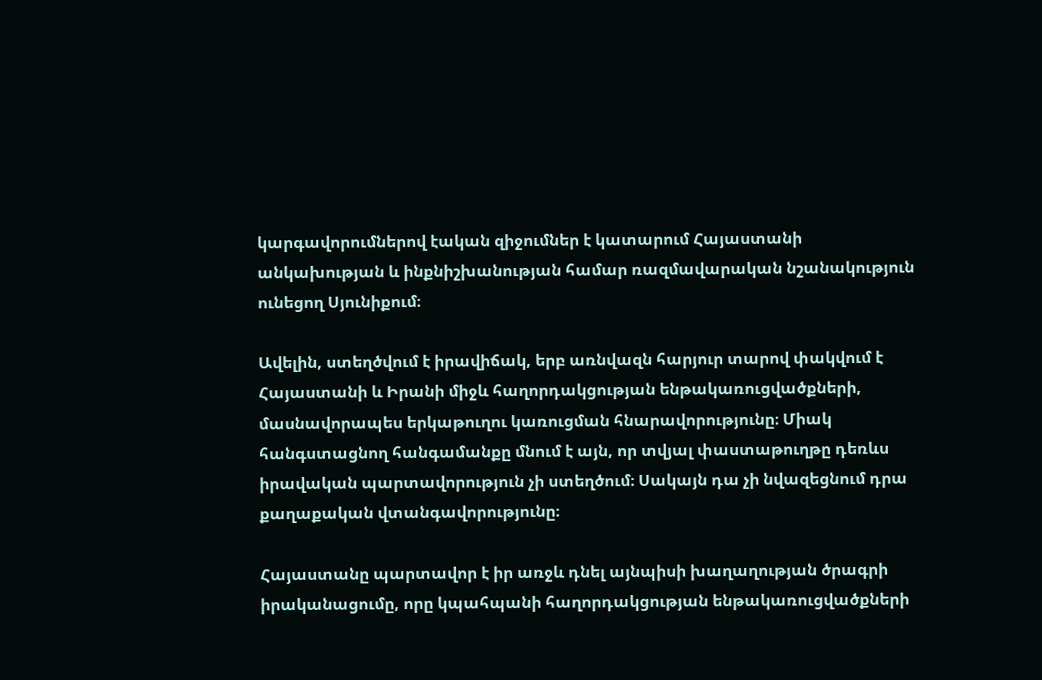կարգավորումներով էական զիջումներ է կատարում Հայաստանի անկախության և ինքնիշխանության համար ռազմավարական նշանակություն ունեցող Սյունիքում։

Ավելին, ստեղծվում է իրավիճակ, երբ առնվազն հարյուր տարով փակվում է Հայաստանի և Իրանի միջև հաղորդակցության ենթակառուցվածքների, մասնավորապես երկաթուղու կառուցման հնարավորությունը։ Միակ հանգստացնող հանգամանքը մնում է այն, որ տվյալ փաստաթուղթը դեռևս իրավական պարտավորություն չի ստեղծում։ Սակայն դա չի նվազեցնում դրա քաղաքական վտանգավորությունը։

Հայաստանը պարտավոր է իր առջև դնել այնպիսի խաղաղության ծրագրի իրականացումը, որը կպահպանի հաղորդակցության ենթակառուցվածքների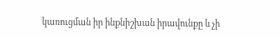կառուցման իր ինքնիշխան իրավունքը և չի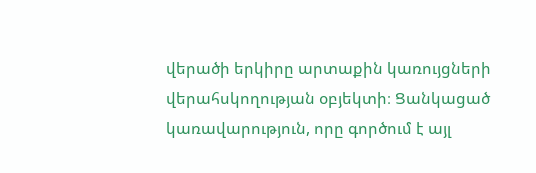վերածի երկիրը արտաքին կառույցների վերահսկողության օբյեկտի։ Ցանկացած կառավարություն, որը գործում է այլ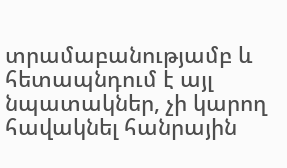տրամաբանությամբ և հետապնդում է այլ նպատակներ, չի կարող հավակնել հանրային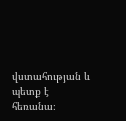վստահության և պետք է հեռանա։